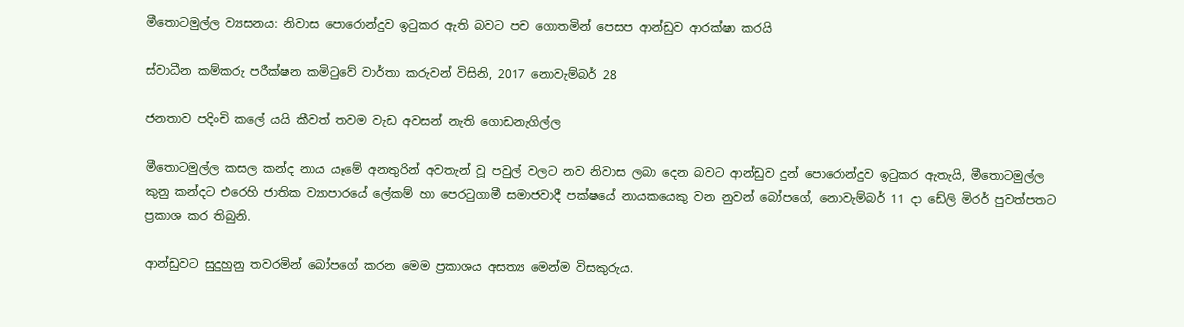මීතොටමුල්ල ව්‍යසනය: නිවාස පොරොන්දුව ඉටුකර ඇති බවට පච ගොතමින් පෙසප ආන්ඩුව ආරක්ෂා කරයි

ස්වාධීන කම්කරු පරීක්ෂන කමිටුවේ වාර්තා කරුවන් විසිනි, 2017 නොවැම්බර් 28

ජනතාව පදිංචි කලේ යයි කීවත් තවම වැඩ අවසන් නැති ගොඩනැගිල්ල

මීතොටමුල්ල කසල කන්ද නාය යෑමේ අනතුරින් අවතැන් වූ පවුල් වලට නව නිවාස ලබා දෙන බවට ආන්ඩුව දුන් පොරොන්දුව ඉටුකර ඇතැයි, මීතොටමුල්ල කුනු කන්දට එරෙහි ජාතික ව්‍යාපාරයේ ලේකම් හා පෙරටුගාමී සමාජවාදී පක්ෂයේ නායකයෙකු වන නුවන් බෝපගේ, නොවැම්බර් 11 දා ඩේලි මිරර් පුවත්පතට ප්‍රකාශ කර තිබුනි.

ආන්ඩුවට සුදුහුනු තවරමින් බෝපගේ කරන මෙම ප්‍රකාශය අසත්‍ය මෙන්ම විසකුරුය.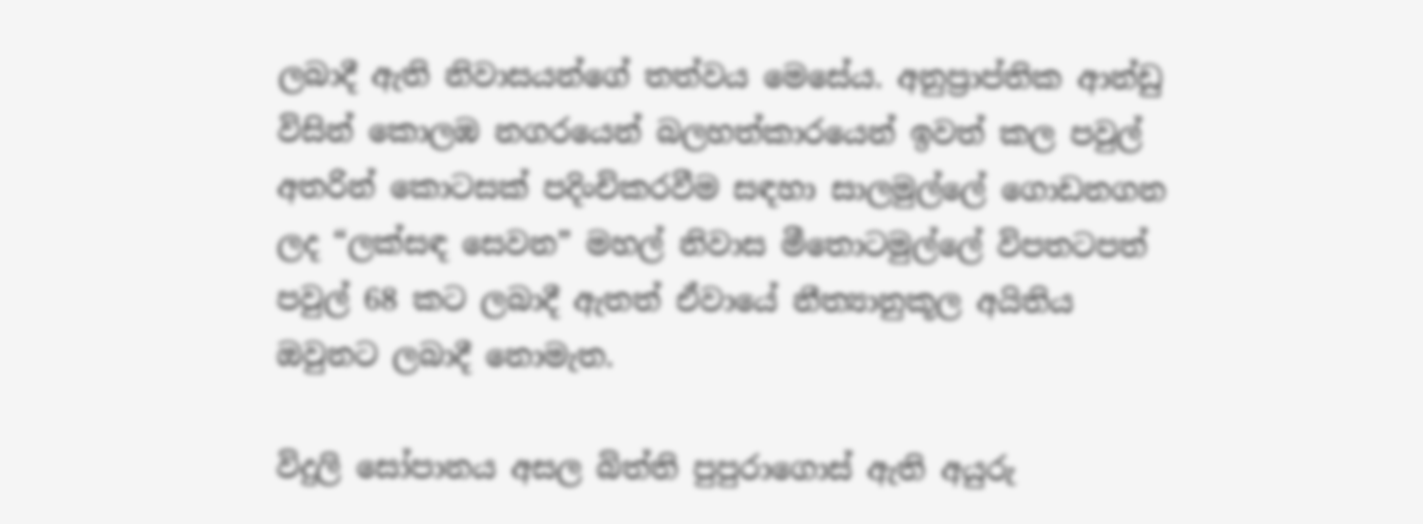ලබාදී ඇති නිවාසයන්ගේ තත්වය මෙසේය. අනුප්‍රාප්තික ආන්ඩු විසින් කොලඹ නගරයෙන් බලහත්කාරයෙන් ඉවත් කල පවුල් අතරින් කොටසක් පදිංචිකරවීම සඳහා සාලමුල්ලේ ගොඩනගන ලද “ලක්සඳ සෙවන” මහල් නිවාස මීතොටමුල්ලේ විපතටපත් පවුල් 68 කට ලබාදී ඇතත් ඒවායේ නීත්‍යානුකූල අයිතිය ඔවුනට ලබාදී නොමැත.

විදුලි සෝපානය අසල බිත්ති පුපුරාගොස් ඇති අයුරු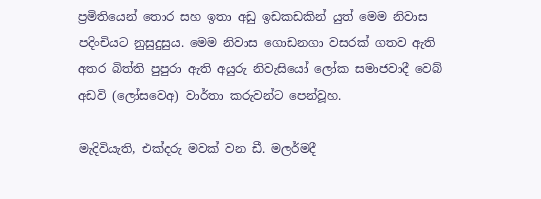ප්‍රමිතියෙන් තොර සහ ඉතා අඩු ඉඩකඩකින් යුත් මෙම නිවාස පදිංචියට නුසුදුසුය. මෙම නිවාස ගොඩනගා වසරක් ගතව ඇති අතර බිත්ති පුපුරා ඇති අයුරු නිවැසියෝ ලෝක සමාජවාදී වෙබ් අඩවි (ලෝසවෙඅ) වාර්තා කරුවන්ට පෙන්වූහ.

මැදිවියැති, එක්දරු මවක් වන ඩී. මලර්මදී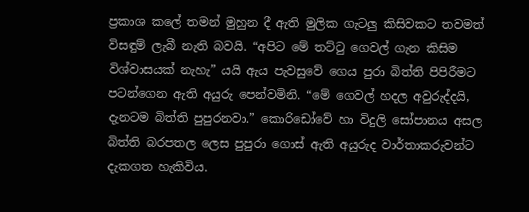ප්‍රකාශ කලේ තමන් මුහුන දී ඇති මුලික ගැටලු කිසිවකට තවමත් විසඳුම් ලැබී නැති බවයි. “අපිට මේ තට්ටු ගෙවල් ගැන කිසිම විශ්වාසයක් නැහැ” යයි ඇය පැවසුවේ ගෙය පුරා බිත්ති පිපිරීමට පටන්ගෙන ඇති අයුරු පෙන්වමිනි. “මේ ගෙවල් හදල අවුරුද්දයි, දැනටම බිත්ති පුපුරනවා.” කොරිඩෝවේ හා විදුලි සෝපානය අසල බිත්ති බරපතල ලෙස පුපුරා ගොස් ඇති අයුරුද වාර්තාකරුවන්ට දැකගත හැකිවිය.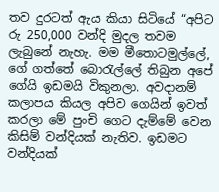තව දුරටත් ඇය කියා සිටියේ “අපිට රු 250,000 වන්දි මුදල තවම ලැබුනේ නැහැ. මම මීතොටමුල්ලේ, ගේ ගත්තේ බොරැල්ලේ තිබුන අපේ ගේයි ඉඩමයි විකුනලා. අවදානම් කලාපය කියල අපිව ගෙයින් ඉවත් කරලා මේ පුංචි ගෙට දැම්මේ වෙන කිසිම් වන්දියක් නැතිව. ඉඩමට වන්දියක්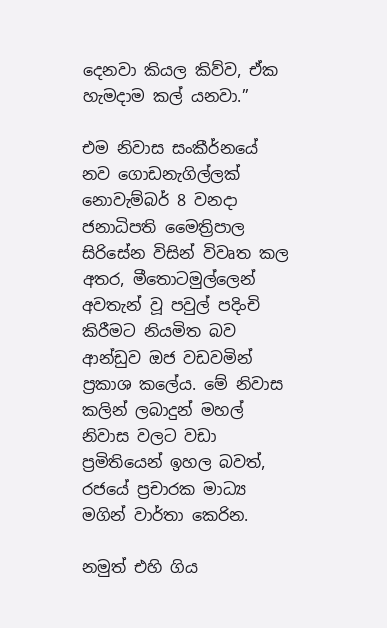දෙනවා කියල කිව්ව, ඒක හැමදාම කල් යනවා.”

එම නිවාස සංකීර්නයේ නව ගොඩනැගිල්ලක් නොවැම්බර් 8 වනදා ජනාධිපති මෛත්‍රිපාල සිරිසේන විසින් විවෘත කල අතර, මීතොටමුල්ලෙන් අවතැන් වූ පවුල් පදිංචි කිරීමට නියමිත බව ආන්ඩුව ඔජ වඩවමින් ප්‍රකාශ කලේය. මේ නිවාස කලින් ලබාදුන් මහල් නිවාස වලට වඩා ප්‍රමිතියෙන් ඉහල බවත්, රජයේ ප්‍රචාරක මාධ්‍ය මගින් වාර්තා කෙරින.

නමුත් එහි ගිය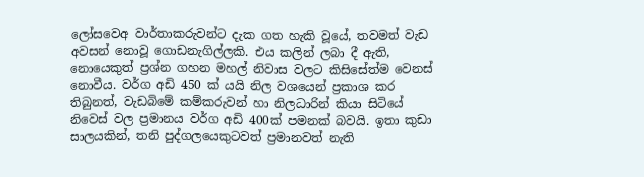ලෝසවෙඅ වාර්තාකරුවන්ට දැක ගත හැකි වූයේ, තවමත් වැඩ අවසන් නොවූ ගොඩනැගිල්ලකි. එය කලින් ලබා දී ඇති, නොයෙකුත් ප්‍රශ්න ගහන මහල් නිවාස වලට කිසිසේත්ම වෙනස් නොවීය. වර්ග අඩි 450 ක් යයි නිල වශයෙන් ප්‍රකාශ කර තිබුනත්, වැඩබිමේ කම්කරුවන් හා නිලධාරින් කියා සිටියේ නිවෙස් වල ප්‍රමානය වර්ග අඩි 400ක් පමනක් බවයි. ඉතා කුඩා සාලයකින්, තනි පුද්ගලයෙකුටවත් ප්‍රමානවත් නැති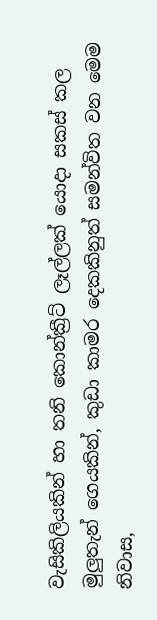වැසිකිලියකින් හා තනි කොන්ක්‍රීට් ලෑල්ලක් යොදා සකස් කල මුලුතැන් ගෙයකින්, කුඩා කාමර දෙකකිනුත් සමන්විත වන මෙම නිවාස,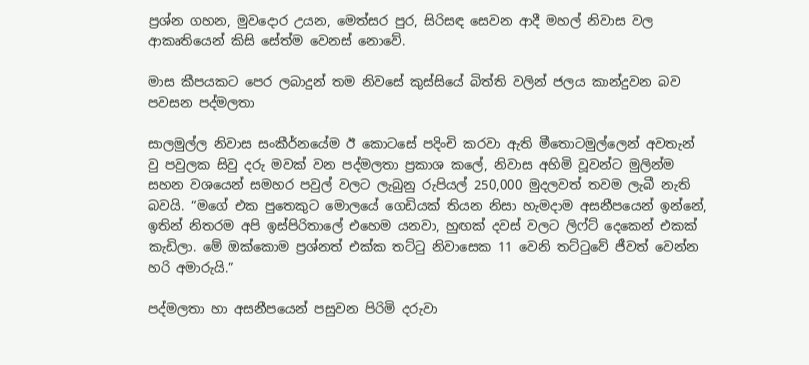ප්‍රශ්න ගහන, මුවදොර උයන, මෙත්සර පුර, සිරිසඳ සෙවන ආදී මහල් නිවාස වල ආකෘතියෙන් කිසි සේත්ම වෙනස් නොවේ.

මාස කීපයකට පෙර ලබාදුන් තම නිවසේ කුස්සියේ බිත්ති වලින් ජලය කාන්දුවන බව පවසන පද්මලතා

සාලමුල්ල නිවාස සංකීර්නයේම ඊ කොටසේ පදිංචි කරවා ඇති මීතොටමුල්ලෙන් අවතැන් වු පවුලක සිවු දරු මවක් වන පද්මලතා ප්‍රකාශ කලේ, නිවාස අහිමි වූවන්ට මුලින්ම සහන වශයෙන් සමහර පවුල් වලට ලැබුනු රුපියල් 250,000 මුදලවත් තවම ලැබී නැති බවයි. “මගේ එක පුතෙකුට මොලයේ ගෙඩියක් තියන නිසා හැමදාම අසනීපයෙන් ඉන්නේ, ඉතින් නිතරම අපි ඉස්පිරිතාලේ එහෙම යනවා, හුඟක් දවස් වලට ලිෆ්ට් දෙකෙන් එකක් කැඩිලා. මේ ඔක්කොම ප්‍රශ්නත් එක්ක තට්ටු නිවාසෙක 11 වෙනි තට්ටුවේ ජීවත් වෙන්න හරි අමාරුයි.”

පද්මලතා හා අසනීපයෙන් පසුවන පිරිමි දරුවා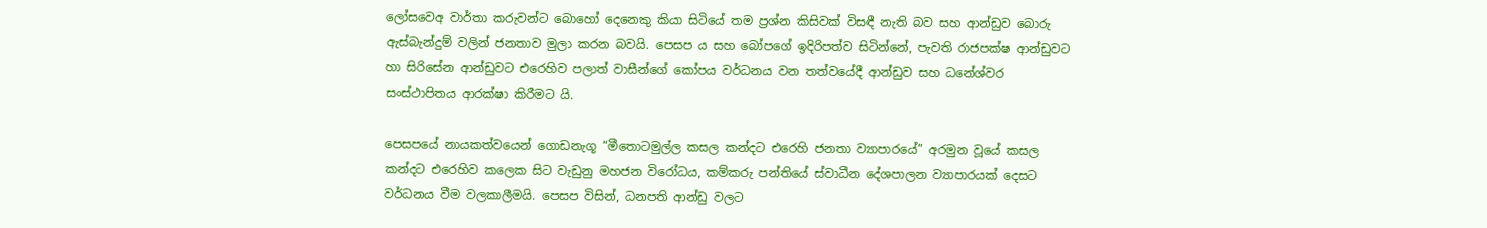ලෝසවෙඅ වාර්තා කරුවන්ට බොහෝ දෙනෙකු කියා සිටියේ තම ප්‍රශ්න කිසිවක් විසඳී නැති බව සහ ආන්ඩුව බොරු ඇස්බැන්දුම් වලින් ජනතාව මුලා කරන බවයි. පෙසප ය සහ බෝපගේ ඉදිරිපත්ව සිටින්නේ, පැවති රාජපක්ෂ ආන්ඩුවට හා සිරිසේන ආන්ඩුවට එරෙහිව පලාත් වාසීන්ගේ කෝපය වර්ධනය වන තත්වයේදී ආන්ඩුව සහ ධනේශ්වර සංස්ථාපිතය ආරක්ෂා කිරීමට යි.

පෙසපයේ නායකත්වයෙන් ගොඩනැගූ “මීතොටමුල්ල කසල කන්දට එරෙහි ජනතා ව්‍යාපාරයේ” අරමුන වූයේ කසල කන්දට එරෙහිව කලෙක සිට වැඩුනු මහජන විරෝධය, කම්කරු පන්තියේ ස්වාධීන දේශපාලන ව්‍යාපාරයක් දෙසට වර්ධනය වීම වලකාලීමයි. පෙසප විසින්, ධනපති ආන්ඩු වලට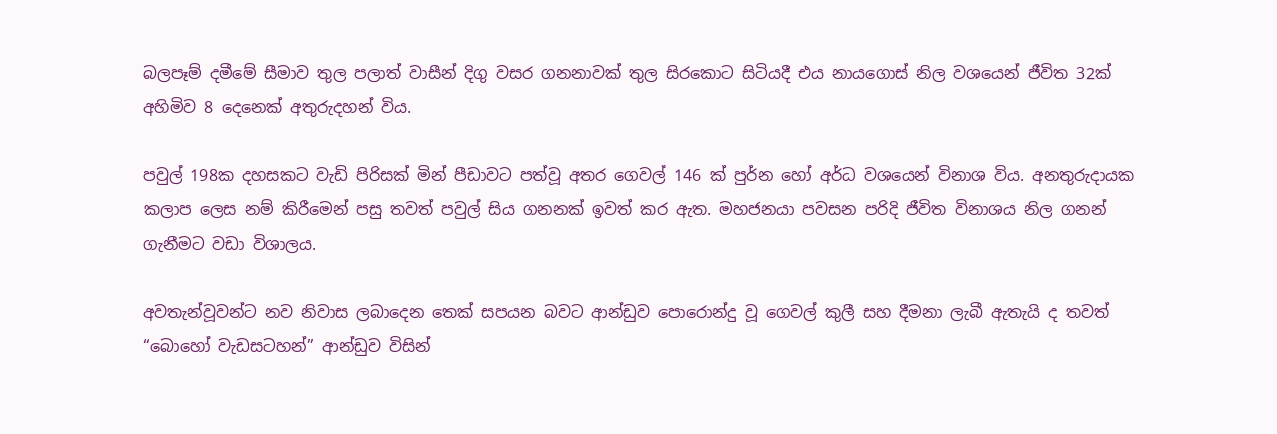බලපෑම් දමීමේ සීමාව තුල පලාත් වාසීන් දිගු වසර ගනනාවක් තුල සිරකොට සිටියදී එය නායගොස් නිල වශයෙන් ජීවිත 32ක් අහිමිව 8 දෙනෙක් අතුරුදහන් විය.

පවුල් 198ක දහසකට වැඩි පිරිසක් මින් පීඩාවට පත්වූ අතර ගෙවල් 146 ක් පුර්න හෝ අර්ධ වශයෙන් විනාශ විය. අනතුරුදායක කලාප ලෙස නම් කිරීමෙන් පසු තවත් පවුල් සිය ගනනක් ඉවත් කර ඇත. මහජනයා පවසන පරිදි ජීවිත විනාශය නිල ගනන් ගැනීමට වඩා විශාලය.

අවතැන්වූවන්ට නව නිවාස ලබාදෙන තෙක් සපයන බවට ආන්ඩුව පොරොන්දු වූ ගෙවල් කුලී සහ දීමනා ලැබී ඇතැයි ද තවත් “බොහෝ වැඩසටහන්” ආන්ඩුව විසින්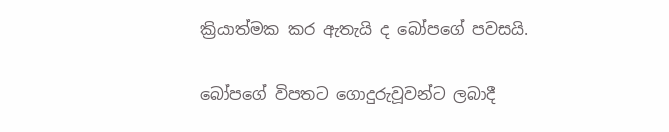ක්‍රියාත්මක කර ඇතැයි ද බෝපගේ පවසයි.

බෝපගේ විපතට ගොදුරුවූවන්ට ලබාදී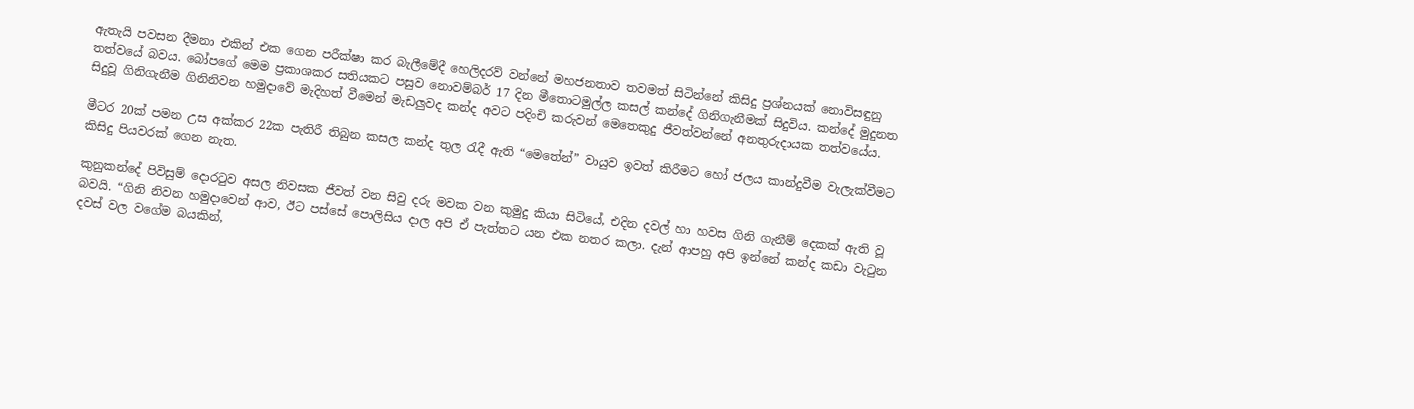ඇතැයි පවසන දීමනා එකින් එක ගෙන පරීක්ෂා කර බැලීමේදී හෙලිදරව් වන්නේ මහජනතාව තවමත් සිටින්නේ කිසිදු ප්‍රශ්නයක් නොවිසඳුනු තත්වයේ බවය. බෝපගේ මෙම ප්‍රකාශකර සතියකට පසුව නොවම්බර් 17 දින මීතොටමුල්ල කසල් කන්දේ ගිනිගැනීමක් සිදුවිය. කන්දේ මුදුනත සිදුවූ ගිනිගැනීම ගිනිනිවන හමුදාවේ මැදිහත් වීමෙන් මැඩලුවද කන්ද අවට පදිංචි කරුවන් මෙතෙකුදු ජීවත්වන්නේ අනතුරුදායක තත්වයේය.

මීටර 20ක් පමන උස අක්කර 22ක පැතිරී තිබුන කසල කන්ද තුල රැදී ඇති “මෙතේන්” වායුව ඉවත් කිරීමට හෝ ජලය කාන්දුවීම වැලැක්වීමට කිසිදු පියවරක් ගෙන නැත.

කුනුකන්දේ පිවිසුම් දොරටුව අසල නිවසක ජීවත් වන සිවු දරු මවක වන කුමුදු කියා සිටියේ, එදින දවල් හා හවස ගිනි ගැනීම් දෙකක් ඇති වූ බවයි. “ගිනි නිවන හමුදාවෙන් ආව, ඊට පස්සේ පොලිසිය දාල අපි ඒ පැත්තට යන එක නතර කලා. දැන් ආපහු අපි ඉන්නේ කන්ද කඩා වැටුන දවස් වල වගේම බයකින්,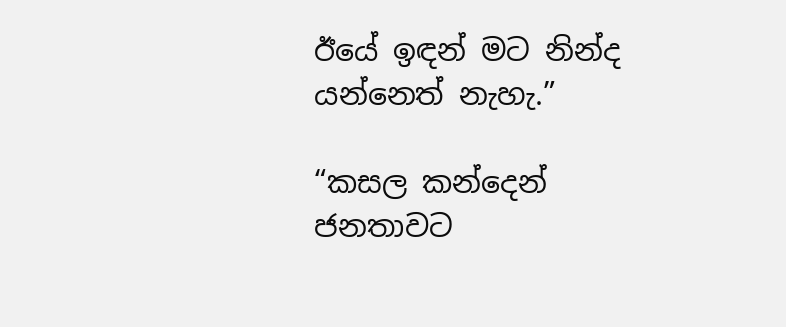ඊයේ ඉඳන් මට නින්ද යන්නෙත් නැහැ.”

“කසල කන්දෙන් ජනතාවට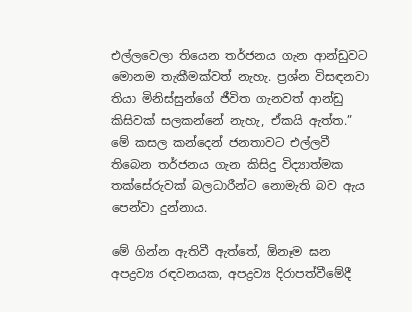එල්ලවෙලා තියෙන තර්ජනය ගැන ආන්ඩුවට මොනම තැකීමක්වත් නැහැ. ප්‍රශ්න විසඳනවා තියා මිනිස්සුන්ගේ ජීවිත ගැනවත් ආන්ඩු කිසිවක් සලකන්නේ නැහැ, ඒකයි ඇත්ත.” මේ කසල කන්දෙන් ජනතාවට එල්ලවී තිබෙන තර්ජනය ගැන කිසිදු විද්‍යාත්මක තක්සේරුවක් බලධාරීන්ට නොමැති බව ඇය පෙන්වා දුන්නාය.

මේ ගින්න ඇතිවී ඇත්තේ, ඕනෑම ඝන අපද්‍රව්‍ය රඳවනයක, අපද්‍රව්‍ය දිරාපත්වීමේදී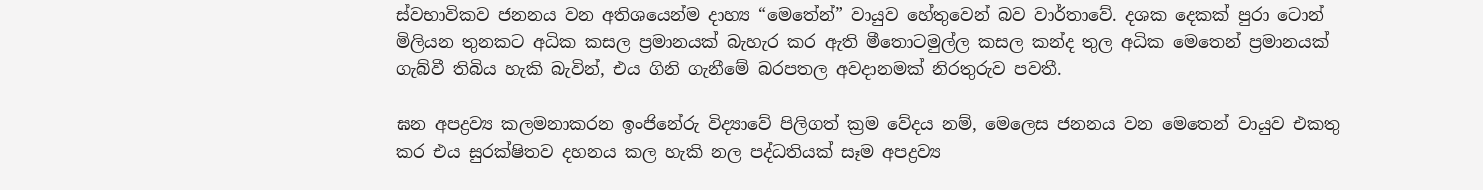ස්වභාවිකව ජනනය වන අතිශයෙන්ම දාහ්‍ය “මෙතේන්” වායුව හේතුවෙන් බව වාර්තාවේ. දශක දෙකක් පුරා ටොන් මිලියන තුනකට අධික කසල ප්‍රමානයක් බැහැර කර ඇති මීතොටමුල්ල කසල කන්ද තුල අධික මෙතෙන් ප්‍රමානයක් ගැබ්වී තිබිය හැකි බැවින්, එය ගිනි ගැනීමේ බරපතල අවදානමක් නිරතුරුව පවතී.

ඝන අපද්‍රව්‍ය කලමනාකරන ඉංජිනේරු විද්‍යාවේ පිලිගත් ක්‍රම වේදය නම්, මෙලෙස ජනනය වන මෙතෙන් වායුව එකතු කර එය සුරක්ෂිතව දහනය කල හැකි නල පද්ධතියක් සෑම අපද්‍රව්‍ය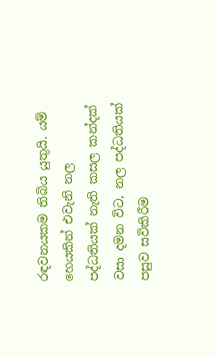රඳවනයකම තිබිය යුතුයි. යම් හෙයකින් එවැනි නල පද්ධතියක් නැති කසල කන්දක් වසා දමන විට, නල පද්ධතියක් පසුව සවිකිරීම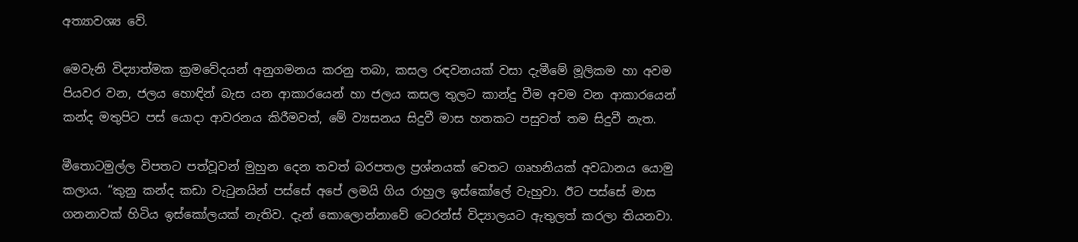අත්‍යාවශ්‍ය වේ.

මෙවැනි විද්‍යාත්මක ක්‍රමවේදයන් අනුගමනය කරනු තබා, කසල රඳවනයක් වසා දැමීමේ මූලිකම හා අවම පියවර වන, ජලය හොඳින් බැස යන ආකාරයෙන් හා ජලය කසල තුලට කාන්දු වීම අවම වන ආකාරයෙන් කන්ද මතුපිට පස් යොදා ආවරනය කිරීමවත්, මේ ව්‍යසනය සිදුවී මාස හතකට පසුවත් තම සිදුවී නැත.

මීතොටමුල්ල විපතට පත්වූවන් මුහුන දෙන තවත් බරපතල ප්‍රශ්නයක් වෙතට ගෘහනියක් අවධානය යොමු කලාය. “කුනු කන්ද කඩා වැටුනයින් පස්සේ අපේ ලමයි ගිය රාහුල ඉස්කෝලේ වැහුවා. ඊට පස්සේ මාස ගනනාවක් හිටිය ඉස්කෝලයක් නැතිව. දැන් කොලොන්නාවේ ටෙරන්ස් විද්‍යාලයට ඇතුලත් කරලා තියනවා.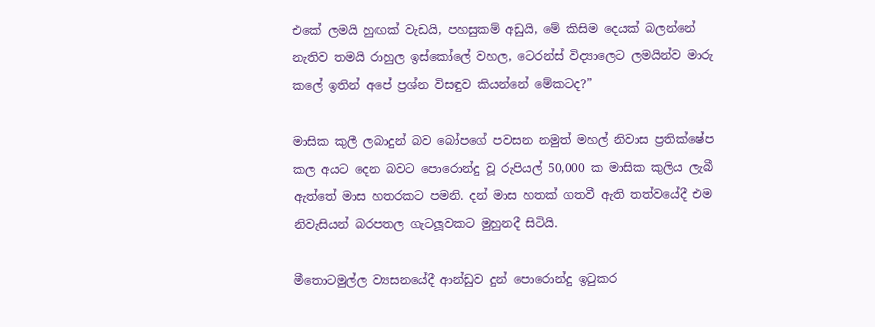එකේ ලමයි හුඟක් වැඩයි, පහසුකම් අඩුයි, මේ කිසිම දෙයක් බලන්නේ නැතිව තමයි රාහුල ඉස්කෝලේ වහල, ටෙරන්ස් විද්‍යාලෙට ලමයින්ව මාරු කලේ ඉතින් අපේ ප්‍රශ්න විසඳුව කියන්නේ මේකටද?”

මාසික කුලී ලබාදුන් බව බෝපගේ පවසන නමුත් මහල් නිවාස ප්‍රතික්ෂේප කල අයට දෙන බවට පොරොන්දු වූ රුපියල් 50,000 ක මාසික කුලිය ලැබී ඇත්තේ මාස හතරකට පමනි. දන් මාස හතක් ගතවී ඇති තත්වයේදී එම නිවැසියන් බරපතල ගැටලූවකට මුහුනදී සිටියි.

මීතොටමුල්ල ව්‍යසනයේදී ආන්ඩුව දුන් පොරොන්දු ඉටුකර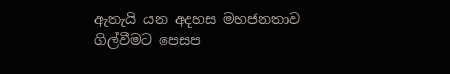ඇතැයි යන අදහස මහජනතාව ගිල්වීමට පෙසප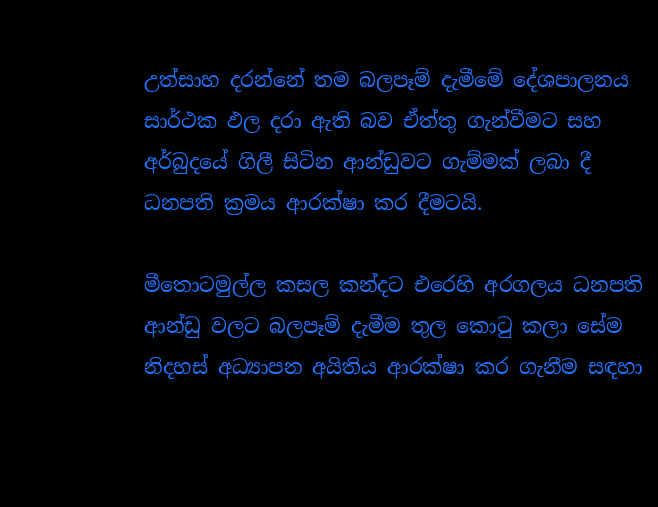උත්සාහ දරන්නේ තම බලපෑම් දැමීමේ දේශපාලනය සාර්ථක ඵල දරා ඇති බව ඒත්තු ගැන්වීමට සහ අර්බුදයේ ගිලී සිටින ආන්ඩුවට ගැම්මක් ලබා දී ධනපති ක්‍රමය ආරක්ෂා කර දීමටයි.

මීතොටමුල්ල කසල කන්දට එරෙහි අරගලය ධනපති ආන්ඩු වලට බලපෑම් දැමීම තුල කොටු කලා සේම නිදහස් අධ්‍යාපන අයිතිය ආරක්ෂා කර ගැනීම සඳහා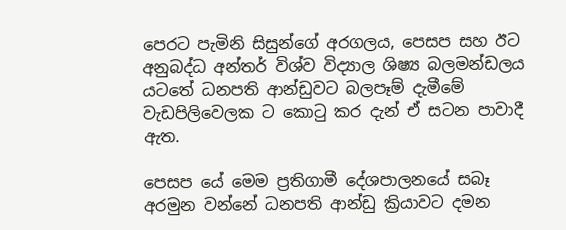පෙරට පැමිනි සිසුන්ගේ අරගලය, පෙසප සහ ඊට අනුබද්ධ අන්තර් විශ්ව විද්‍යාල ශිෂ්‍ය බලමන්ඩලය යටතේ ධනපති ආන්ඩුවට බලපෑම් දැමීමේ වැඩපිලිවෙලක ට කොටු කර දැන් ඒ සටන පාවාදී ඇත.

පෙසප යේ මෙම ප්‍රතිගාමී දේශපාලනයේ සබෑ අරමුන වන්නේ ධනපති ආන්ඩු ක්‍රියාවට දමන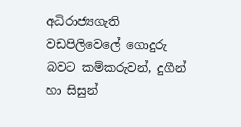අධිරාජ්‍යගැති වඩපිලිවෙලේ ගොදුරු බවට කම්කරුවන්, දුගීන් හා සිසුන්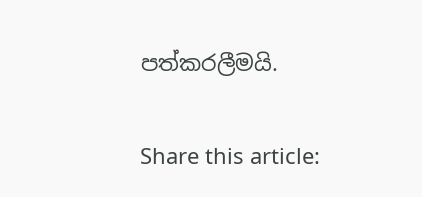පත්කරලීමයි.

Share this article: